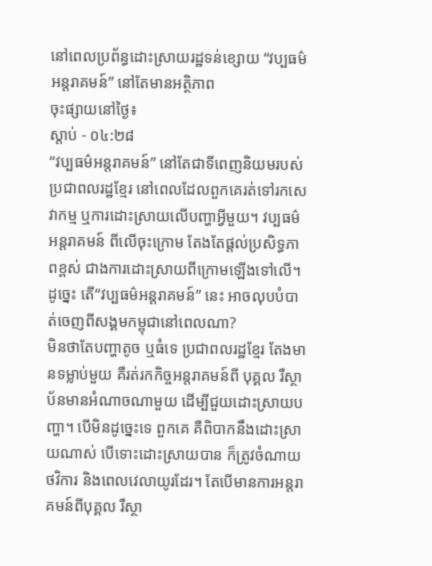នៅពេលប្រព័ន្ធដោះស្រាយរដ្ឋទន់ខ្សោយ “វប្បធម៌អន្តរាគមន៍” នៅតែមានអត្ថិភាព
ចុះផ្សាយនៅថ្ងៃ៖
ស្តាប់ - ០៤:២៨
“វប្បធម៌អន្តរាគមន៍” នៅតែជាទីពេញនិយមរបស់ប្រជាពលរដ្ឋខ្មែរ នៅពេលដែលពួកគេរត់ទៅរកសេវាកម្ម ឬការដោះស្រាយលើបញ្ហាអ្វីមួយ។ វប្បធម៌អន្តរាគមន៍ ពីលើចុះក្រោម តែងតែផ្តល់ប្រសិទ្ធភាពខ្ពស់ ជាងការដោះស្រាយពីក្រោមឡើងទៅលើ។ ដូច្នេះ តើ“វប្បធម៌អន្តរាគមន៍” នេះ អាចលុបបំបាត់ចេញពីសង្គមកម្ពុជានៅពេលណា?
មិនថាតែបញ្ហាតូច ឬធំទេ ប្រជាពលរដ្ឋខ្មែរ តែងមានទម្លាប់មួយ គឺរត់រកកិច្ចអន្តរាគមន៍ពី បុគ្គល រឺស្ថាប័នមានអំណាចណាមួយ ដើម្បីជួយដោះស្រាយបញ្ហា។ បើមិនដូច្នេះទេ ពួកគេ គឺពិបាកនឹងដោះស្រាយណាស់ បើទោះដោះស្រាយបាន ក៏ត្រូវចំណាយថវិការ និងពេលវេលាយូរដែរ។ តែបើមានការអន្តរាគមន៍ពីបុគ្គល រឺស្ថា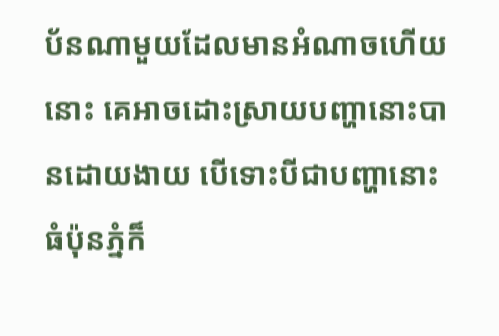ប័នណាមួយដែលមានអំណាចហើយនោះ គេអាចដោះស្រាយបញ្ហានោះបានដោយងាយ បើទោះបីជាបញ្ហានោះ ធំប៉ុនភ្នំក៏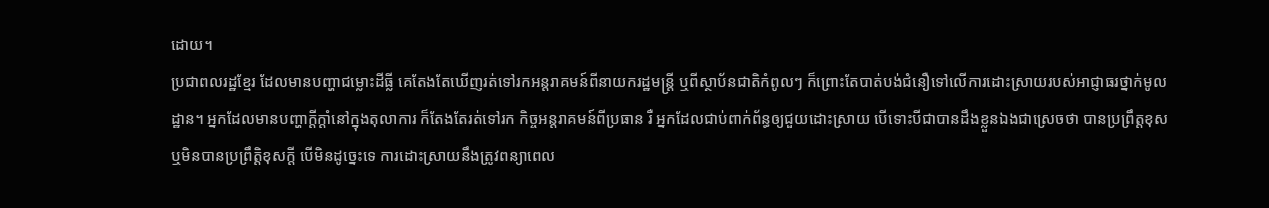ដោយ។
ប្រជាពលរដ្ឋខ្មែរ ដែលមានបញ្ហាជម្លោះដីធ្លី គេតែងតែឃើញរត់ទៅរកអន្តរាគមន៍ពីនាយករដ្ឋមន្ត្រី ឬពីស្ថាប័នជាតិកំពូលៗ ក៏ព្រោះតែបាត់បង់ជំនឿទៅលើការដោះស្រាយរបស់អាជ្ញាធរថ្នាក់មូលដ្ឋាន។ អ្នកដែលមានបញ្ហាក្តីក្តាំនៅក្នុងតុលាការ ក៏តែងតែរត់ទៅរក កិច្ចអន្តរាគមន៍ពីប្រធាន រឺ អ្នកដែលជាប់ពាក់ព័ន្ធឲ្យជួយដោះស្រាយ បើទោះបីជាបានដឹងខ្លួនឯងជាស្រេចថា បានប្រព្រឹត្តខុស ឬមិនបានប្រព្រឹត្តិខុសក្តី បើមិនដូច្នេះទេ ការដោះស្រាយនឹងត្រូវពន្យាពេល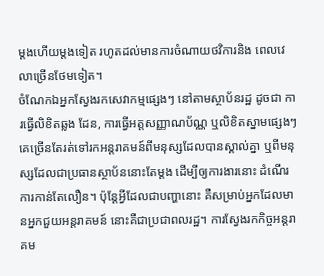ម្តងហើយម្តងទៀត រហូតដល់មានការចំណាយថវិការនិង ពេលវេលាច្រើនថែមទៀត។
ចំណែកឯអ្នកស្វែងរកសេវាកម្មផ្សេងៗ នៅតាមស្ថាប័នរដ្ឋ ដូចជា ការធ្វើលិខិតឆ្លង ដែន, ការធ្វើអត្តសញ្ញាណប័ណ្ណ ឬលិខិតស្នាមផ្សេងៗ គេច្រើនតែរត់ទៅរកអន្តរាគមន៍ពីមនុស្សដែលបានស្គាល់គ្នា ឬពីមនុស្សដែលជាប្រធានស្ថាប័ននោះតែម្តង ដើម្បីឲ្យការងារនោះ ដំណើរការកាន់តែលឿន។ ប៉ុន្តែអ្វីដែលជាបញ្ហានោះ គឺសម្រាប់អ្នកដែលមានអ្នកជួយអន្តរាគមន៍ នោះគឺជាប្រជាពលរដ្ឋ។ ការស្វែងរកកិច្ចអន្តរាគម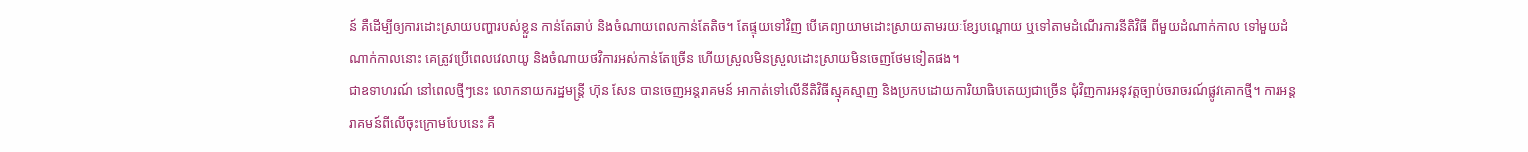ន៍ គឺដើម្បីឲ្យការដោះស្រាយបញ្ហារបស់ខ្លួន កាន់តែឆាប់ និងចំណាយពេលកាន់តែតិច។ តែផ្ទុយទៅវិញ បើគេព្យាយាមដោះស្រាយតាមរយៈខ្សែបណ្តោយ ឬទៅតាមដំណើរការនីតិវិធី ពីមួយដំណាក់កាល ទៅមួយដំណាក់កាលនោះ គេត្រូវប្រើពេលវេលាយូ និងចំណាយថវិការអស់កាន់តែច្រើន ហើយស្រួលមិនស្រួលដោះស្រាយមិនចេញថែមទៀតផង។
ជាឧទាហរណ៍ នៅពេលថ្មីៗនេះ លោកនាយករដ្ឋមន្ត្រី ហ៊ុន សែន បានចេញអន្តរាគមន៍ អាកាត់ទៅលើនីតិវិធីស្មុគស្មាញ និងប្រកបដោយការិយាធិបតេយ្យជាច្រើន ជុំវិញការអនុវត្តច្បាប់ចរាចរណ៍ផ្លូវគោកថ្មី។ ការអន្តរាគមន៍ពីលើចុះក្រោមបែបនេះ គឺ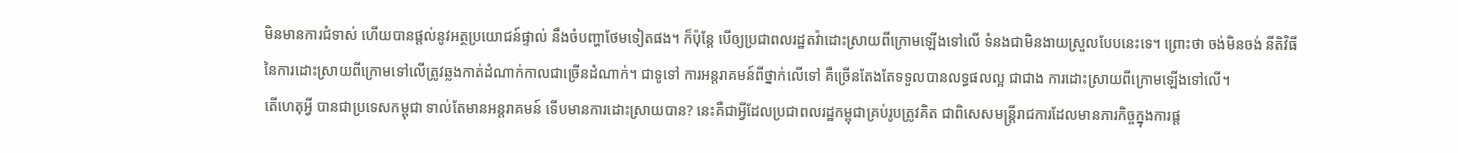មិនមានការជំទាស់ ហើយបានផ្តល់នូវអត្ថប្រយោជន៍ផ្ទាល់ នឹងចំបញ្ហាថែមទៀតផង។ ក៏ប៉ុន្តែ បើឲ្យប្រជាពលរដ្ឋតវ៉ាដោះស្រាយពីក្រោមឡើងទៅលើ ទំនងជាមិនងាយស្រួលបែបនេះទេ។ ព្រោះថា ចង់មិនចង់ នីតិវិធីនៃការដោះស្រាយពីក្រោមទៅលើត្រូវឆ្លងកាត់ដំណាក់កាលជាច្រើនដំណាក់។ ជាទូទៅ ការអន្តរាគមន៍ពីថ្នាក់លើទៅ គឺច្រើនតែងតែទទួលបានលទ្ធផលល្អ ជាជាង ការដោះស្រាយពីក្រោមឡើងទៅលើ។
តើហេតុអ្វី បានជាប្រទេសកម្ពុជា ទាល់តែមានអន្តរាគមន៍ ទើបមានការដោះស្រាយបាន? នេះគឺជាអ្វីដែលប្រជាពលរដ្ឋកម្ពុជាគ្រប់រូបត្រូវគិត ជាពិសេសមន្ត្រីរាជការដែលមានភារកិច្ចក្នុងការផ្ត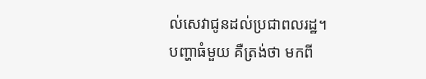ល់សេវាជូនដល់ប្រជាពលរដ្ឋ។
បញ្ហាធំមួយ គឺត្រង់ថា មកពី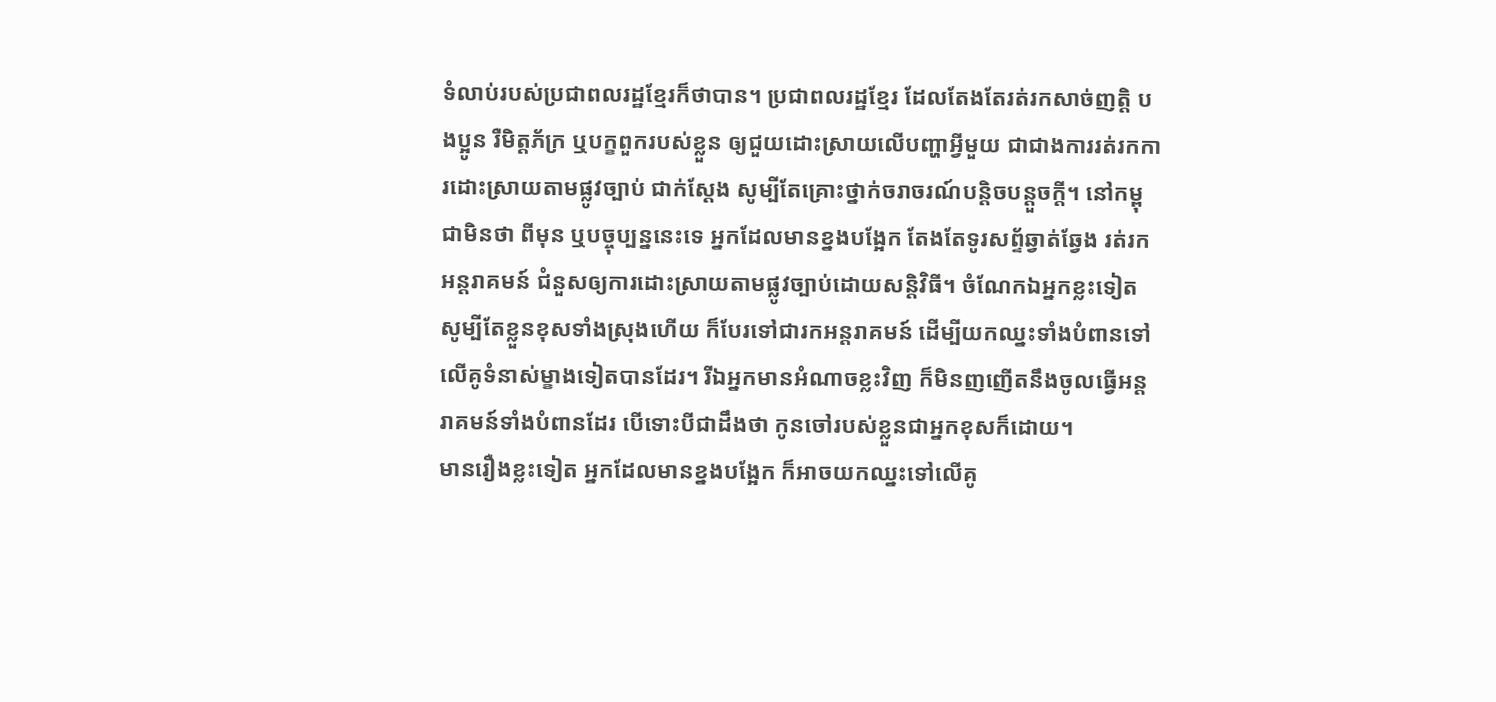ទំលាប់របស់ប្រជាពលរដ្ឋខ្មែរក៏ថាបាន។ ប្រជាពលរដ្ឋខ្មែរ ដែលតែងតែរត់រកសាច់ញត្តិ បងប្អូន រឺមិត្តភ័ក្រ ឬបក្ខពួករបស់ខ្លួន ឲ្យជួយដោះស្រាយលើបញ្ហាអ្វីមួយ ជាជាងការរត់រកការដោះស្រាយតាមផ្លូវច្បាប់ ជាក់ស្តែង សូម្បីតែគ្រោះថ្នាក់ចរាចរណ៍បន្តិចបន្តួចក្តី។ នៅកម្ពុជាមិនថា ពីមុន ឬបច្ចុប្បន្ននេះទេ អ្នកដែលមានខ្នងបង្អែក តែងតែទូរសព្ទ័ឆ្វាត់ឆ្វែង រត់រកអន្តរាគមន៍ ជំនួសឲ្យការដោះស្រាយតាមផ្លូវច្បាប់ដោយសន្តិវិធី។ ចំណែកឯអ្នកខ្លះទៀត សូម្បីតែខ្លួនខុសទាំងស្រុងហើយ ក៏បែរទៅជារកអន្តរាគមន៍ ដើម្បីយកឈ្នះទាំងបំពានទៅលើគូទំនាស់ម្ខាងទៀតបានដែរ។ រីឯអ្នកមានអំណាចខ្លះវិញ ក៏មិនញញើតនឹងចូលធ្វើអន្តរាគមន៍ទាំងបំពានដែរ បើទោះបីជាដឹងថា កូនចៅរបស់ខ្លួនជាអ្នកខុសក៏ដោយ។
មានរឿងខ្លះទៀត អ្នកដែលមានខ្នងបង្អែក ក៏អាចយកឈ្នះទៅលើគូ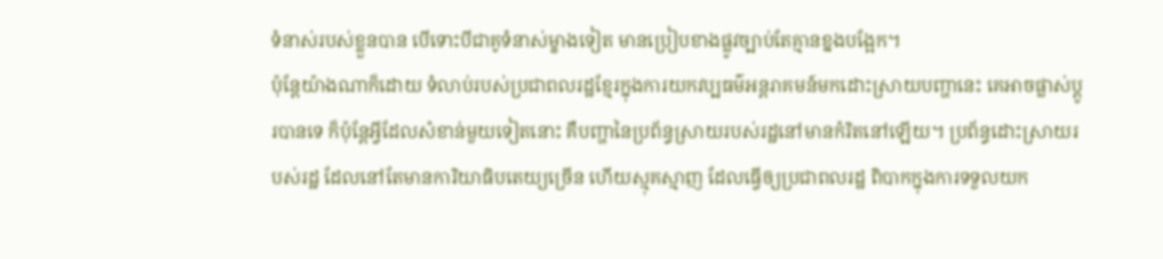ទំនាស់របស់ខ្លួនបាន បើទោះបីជាគូទំនាស់ម្ខាងទៀត មានប្រៀបខាងផ្លូវច្បាប់តែគ្មានខ្នងបង្អែក។
ប៉ុន្តែយ៉ាងណាក៏ដោយ ទំលាប់របស់ប្រជាពលរដ្ឋខ្មែរក្នុងការយកវប្បធម៌អន្តរាគមន៍មកដោះស្រាយបញ្ហានេះ គេអាចផ្លាស់ប្តូរបានទេ ក៏ប៉ុន្តែអ្វីដែលសំខាន់មួយទៀតនោះ គឺបញ្ហានៃប្រព័ន្ធស្រាយរបស់រដ្ឋនៅមានកំរិតនៅឡើយ។ ប្រព័ន្ធដោះស្រាយរបស់រដ្ឋ ដែលនៅតែមានការិយាធិបតេយ្យច្រើន ហើយស្មុគស្មាញ ដែលធ្វើឲ្យប្រជាពលរដ្ឋ ពិបាកក្នុងការទទួលយក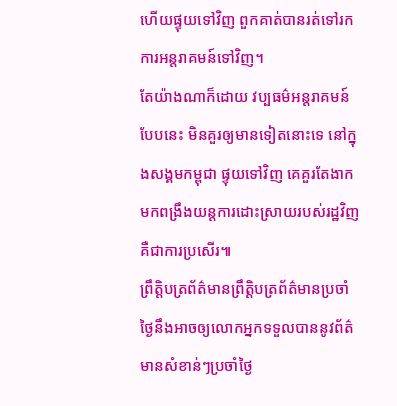ហើយផ្ទុយទៅវិញ ពួកគាត់បានរត់ទៅរកការអន្តរាគមន៍ទៅវិញ។
តែយ៉ាងណាក៏ដោយ វប្បធម៌អន្តរាគមន៍បែបនេះ មិនគួរឲ្យមានទៀតនោះទេ នៅក្នុងសង្គមកម្ពុជា ផ្ទុយទៅវិញ គេគួរតែងាកមកពង្រឹងយន្តការដោះស្រាយរបស់រដ្ឋវិញ គឺជាការប្រសើរ៕
ព្រឹត្តិបត្រព័ត៌មានព្រឹត្តិបត្រព័ត៌មានប្រចាំថ្ងៃនឹងអាចឲ្យលោកអ្នកទទួលបាននូវព័ត៌មានសំខាន់ៗប្រចាំថ្ងៃ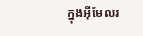ក្នុងអ៊ីមែលរ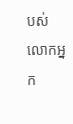បស់លោកអ្នក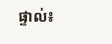ផ្ទាល់៖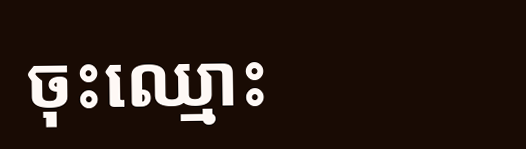ចុះឈ្មោះ